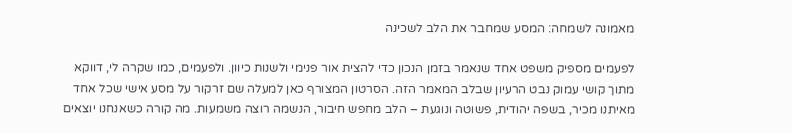מאמונה לשמחה: המסע שמחבר את הלב לשכינה

לפעמים מספיק משפט אחד שנאמר בזמן הנכון כדי להצית אור פנימי ולשנות כיוון. ולפעמים, כמו שקרה לי, דווקא מתוך קושי עמוק נבט הרעיון שבלב המאמר הזה. הסרטון המצורף כאן למעלה שם זרקור על מסע אישי שכל אחד מאיתנו מכיר, בשפה יהודית, פשוטה ונוגעת – הלב מחפש חיבור, הנשמה רוצה משמעות. מה קורה כשאנחנו יוצאים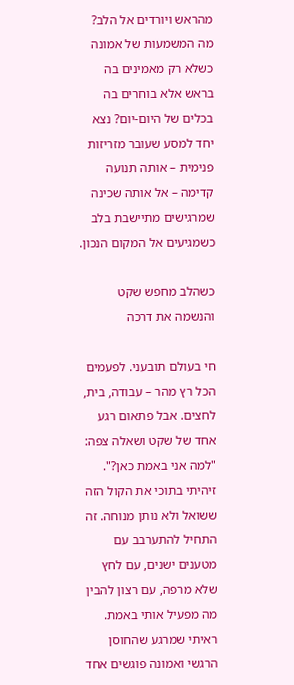מהראש ויורדים אל הלב? מה המשמעות של אמונה כשלא רק מאמינים בה בראש אלא בוחרים בה בכלים של היום-יום? נצא יחד למסע שעובר מזריזות פנימית – אותה תנועה קדימה – אל אותה שכינה שמרגישים מתיישבת בלב כשמגיעים אל המקום הנכון.

כשהלב מחפש שקט והנשמה את דרכה

חי בעולם תובעני. לפעמים הכל רץ מהר – עבודה, בית, לחצים. אבל פתאום רגע אחד של שקט ושאלה צפה: "למה אני באמת כאן?". זיהיתי בתוכי את הקול הזה ששואל ולא נותן מנוחה. זה התחיל להתערבב עם מטענים ישנים, עם לחץ שלא מרפה, עם רצון להבין מה מפעיל אותי באמת. ראיתי שמרגע שהחוסן הרגשי ואמונה פוגשים אחד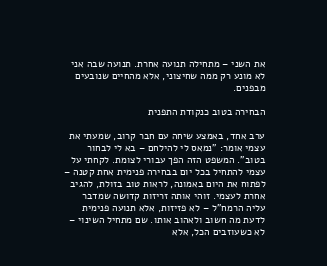את השני – מתחילה תנועה אחרת. תנועה שבה אני לא מונע רק ממה שחיצוני, אלא מהחיים שנובעים מבפנים.

הבחירה בטוב כנקודת התפנית

ערב אחד, באמצע שיחה עם חבר קרוב, שמעתי את עצמי אומר: "נמאס לי להילחם – בא לי לבחור בטוב". המשפט הזה הפך עבורי לצומת. לקחתי על עצמי להתחיל בכל יום בבחירה פנימית אחת קטנה – לפתוח את היום באמונה, לראות טוב בזולת, להגיב אחרת לעצמי. זוהי אותה זריזות קדושה שמדבר עליה הרמח"ל – לא פזיזות, אלא תנועה פנימית לדעת מה חשוב ולאהוב אותו. שם מתחיל השינוי – לא כשעוזבים הכל, אלא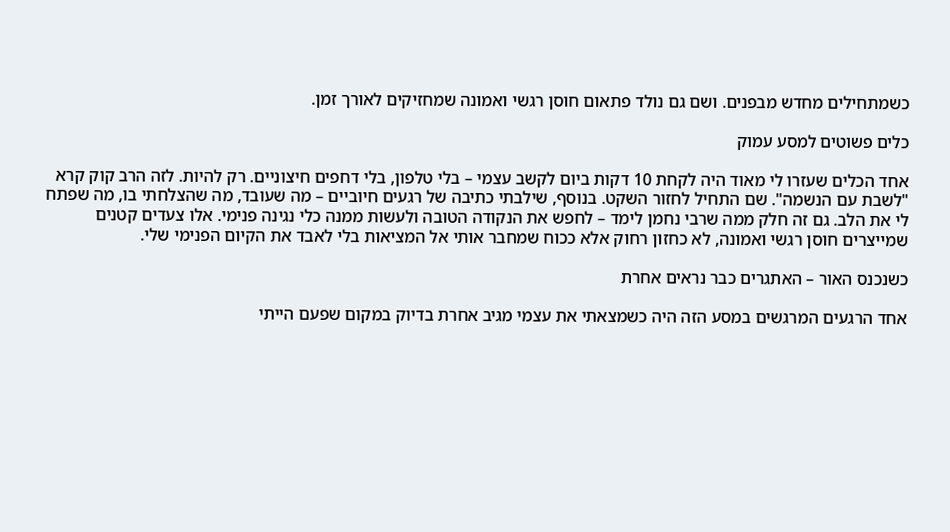כשמתחילים מחדש מבפנים. ושם גם נולד פתאום חוסן רגשי ואמונה שמחזיקים לאורך זמן.

כלים פשוטים למסע עמוק

אחד הכלים שעזרו לי מאוד היה לקחת 10 דקות ביום לקשב עצמי – בלי טלפון, בלי דחפים חיצוניים. רק להיות. לזה הרב קוק קרא "לשבת עם הנשמה". שם התחיל לחזור השקט. בנוסף, שילבתי כתיבה של רגעים חיוביים – מה שעובד, מה שהצלחתי בו, מה שפתח לי את הלב. גם זה חלק ממה שרבי נחמן לימד – לחפש את הנקודה הטובה ולעשות ממנה כלי נגינה פנימי. אלו צעדים קטנים שמייצרים חוסן רגשי ואמונה, לא כחזון רחוק אלא ככוח שמחבר אותי אל המציאות בלי לאבד את הקיום הפנימי שלי.

כשנכנס האור – האתגרים כבר נראים אחרת

אחד הרגעים המרגשים במסע הזה היה כשמצאתי את עצמי מגיב אחרת בדיוק במקום שפעם הייתי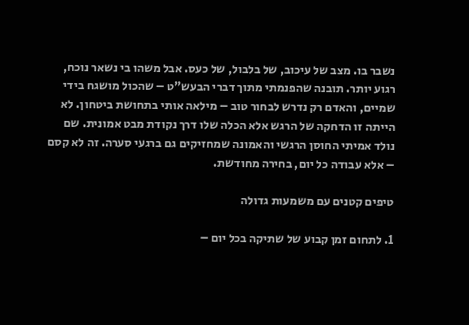נשבר בו. מצב של עיכוב, של בלבול, של כעס. אבל משהו בי נשאר נוכח, רגוע יותר. תובנה שהפנמתי מתוך דברי הבעש"ט – שהכול מושגח בידי שמיים, והאדם רק נדרש לבחור טוב – מילאה אותי בתחושת ביטחון. לא הייתה זו הדחקה של הרגש אלא הכלה שלו דרך נקודת מבט אמונית. שם נולד אמיתי החוסן הרגשי והאמונה שמחזיקים גם ברגעי סערה. זה לא קסם – אלא עבודה כל יום, בחירה מחודשת.

טיפים קטנים עם משמעות גדולה

1. לתחום זמן קבוע של שתיקה בכל יום –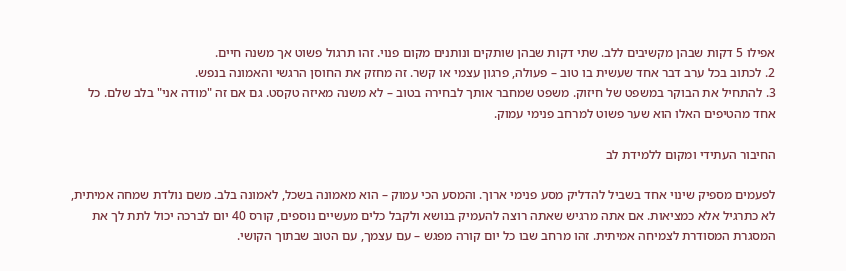אפילו 5 דקות שבהן מקשיבים ללב. שתי דקות שבהן שותקים ונותנים מקום פנוי. זהו תרגול פשוט אך משנה חיים.
2. לכתוב בכל ערב דבר אחד שעשית בו טוב – פעולה, פרגון עצמי או קשר. זה מחזק את החוסן הרגשי והאמונה בנפש.
3. להתחיל את הבוקר במשפט של חיזוק. משפט שמחבר אותך לבחירה בטוב – לא משנה מאיזה טקסט. גם אם זה "מודה אני" בלב שלם. כל אחד מהטיפים האלו הוא שער פשוט למרחב פנימי עמוק.

החיבור העתידי ומקום ללמידת לב

לפעמים מספיק שינוי אחד בשביל להדליק מסע פנימי ארוך. והמסע הכי עמוק – הוא מאמונה בשכל, לאמונה בלב. משם נולדת שמחה אמיתית, לא כתרגיל אלא כמציאות. אם אתה מרגיש שאתה רוצה להעמיק בנושא ולקבל כלים מעשיים נוספים, קורס 40 יום לברכה יכול לתת לך את המסגרת המסודרת לצמיחה אמיתית. זהו מרחב שבו כל יום קורה מפגש – עם עצמך, עם הטוב שבתוך הקושי.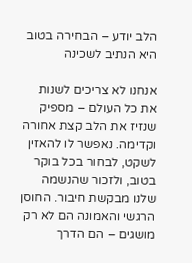הלב יודע – הבחירה בטוב היא הנתיב לשכינה

אנחנו לא צריכים לשנות את כל העולם – מספיק שנזיז את הלב קצת אחורה וקדימה. נאפשר לו להאזין לשקט, לבחור בכל בוקר בטוב, ולזכור שהנשמה שלנו מבקשת חיבור. החוסן הרגשי והאמונה הם לא רק מושגים – הם הדרך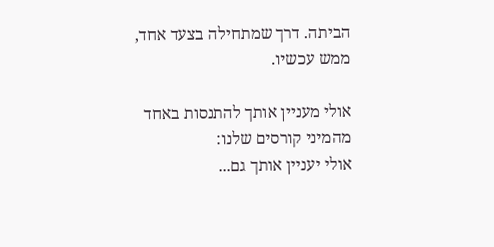הביתה. דרך שמתחילה בצעד אחד, ממש עכשיו.

אולי מעניין אותך להתנסות באחד מהמיני קורסים שלנו:
אולי יעניין אותך גם...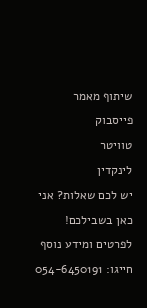שיתוף מאמר
פייסבוק
טוויטר
לינקדין
יש לכם שאלות? אני כאן בשבילכם!
לפרטים ומידע נוסף חייגו: 054-6450191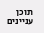תוכן עניינים